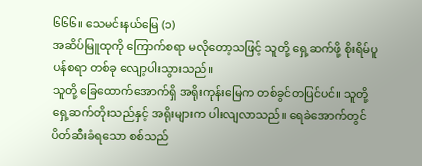၆၆၆။ သေမင်းနယ်မြေ (၁)
အဆိပ်မြူထုကို ကြောက်စရာ မလိုတော့သဖြင့် သူတို့ ရှေ့ဆက်ဖို့ စိုးရိမ်ပူပန်စရာ တစ်ခု လျော့ပါးသွားသည်။
သူတို့ ခြေထောက်အောက်ရှိ အရိုးကုန်းမြေက တစ်ခွင်တပြင်ပင်။ သူတို့ ရှေ့ဆက်တိုးသည်နှင့် အရိုးများက ပါးလျလာသည်။ ရေခဲအောက်တွင် ပိတ်ဆီးခံရသော စစ်သည်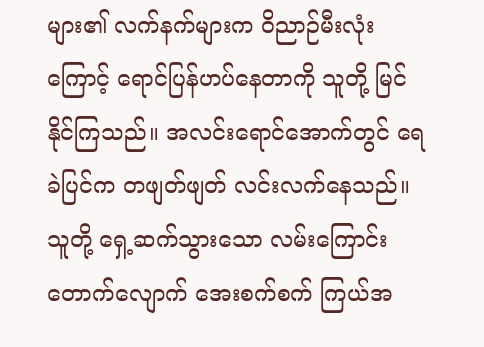များ၏ လက်နက်များက ဝိညာဉ်မီးလုံးကြောင့် ရောင်ပြန်ဟပ်နေတာကို သူတို့ မြင်နိုင်ကြသည်။ အလင်းရောင်အောက်တွင် ရေခဲပြင်က တဖျတ်ဖျတ် လင်းလက်နေသည်။ သူတို့ ရှေ့ဆက်သွားသော လမ်းကြောင်းတောက်လျောက် အေးစက်စက် ကြယ်အ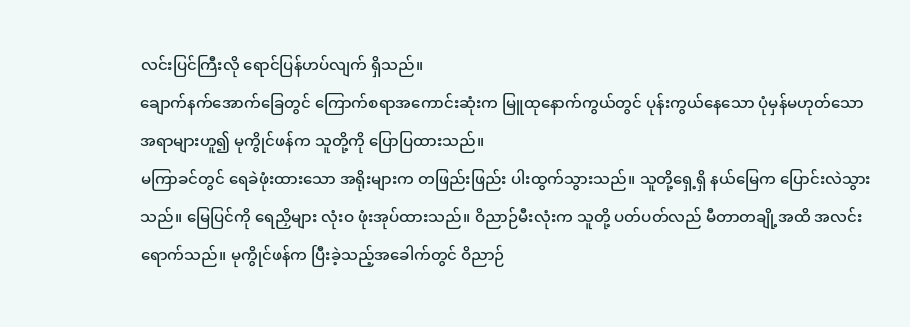လင်းပြင်ကြီးလို ရောင်ပြန်ဟပ်လျက် ရှိသည်။
ချောက်နက်အောက်ခြေတွင် ကြောက်စရာအကောင်းဆုံးက မြူထုနောက်ကွယ်တွင် ပုန်းကွယ်နေသော ပုံမှန်မဟုတ်သော အရာများဟူ၍ မုကွိုင်ဖန်က သူတို့ကို ပြောပြထားသည်။
မကြာခင်တွင် ရေခဲဖုံးထားသော အရိုးများက တဖြည်းဖြည်း ပါးထွက်သွားသည်။ သူတို့ရှေ့ရှိ နယ်မြေက ပြောင်းလဲသွားသည်။ မြေပြင်ကို ရေညှိများ လုံးဝ ဖုံးအုပ်ထားသည်။ ဝိညာဉ်မီးလုံးက သူတို့ ပတ်ပတ်လည် မီတာတချို့အထိ အလင်းရောက်သည်။ မုကွိုင်ဖန်က ပြီးခဲ့သည့်အခေါက်တွင် ဝိညာဉ်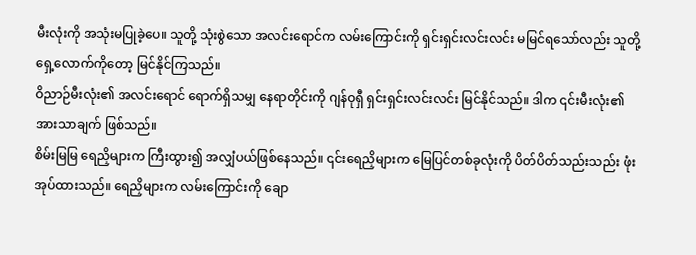မီးလုံးကို အသုံးမပြုခဲ့ပေ။ သူတို့ သုံးစွဲသော အလင်းရောင်က လမ်းကြောင်းကို ရှင်းရှင်းလင်းလင်း မမြင်ရသော်လည်း သူတို့ ရှေ့လောက်ကိုတော့ မြင်နိုင်ကြသည်။
ဝိညာဉ်မီးလုံး၏ အလင်းရောင် ရောက်ရှိသမျှ နေရာတိုင်းကို ဂျန်ဝုရှီ ရှင်းရှင်းလင်းလင်း မြင်နိုင်သည်။ ဒါက ၎င်းမီးလုံး၏ အားသာချက် ဖြစ်သည်။
စိမ်းမြမြ ရေညှိများက ကြီးထွား၍ အလျှံပယ်ဖြစ်နေသည်။ ၎င်းရေညှိများက မြေပြင်တစ်ခုလုံးကို ပိတ်ပိတ်သည်းသည်း ဖုံးအုပ်ထားသည်။ ရေညှိများက လမ်းကြောင်းကို ချော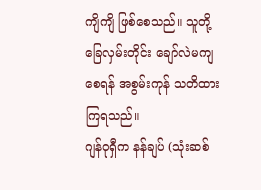ကျိကျိ ဖြစ်စေသည်။ သူတို့ ခြေလှမ်းတိုင်း ချော်လဲမကျစေရန် အစွမ်းကုန် သတိထားကြရသည်။
ဂျန်ဝုရှီက နန်ချပ် (သုံးဆစ်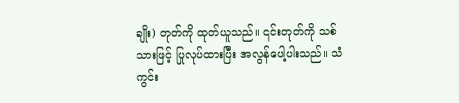ချိုး) တုတ်ကို ထုတ်ယူသည်။ ၎င်းတုတ်ကို သစ်သားဖြင့် ပြုလုပ်ထားပြီး အလွန်ပေါ့ပါးသည်။ သံကွင်း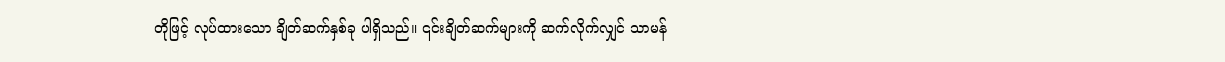တိုဖြင့် လုပ်ထားသော ချိတ်ဆက်နှစ်ခု ပါရှိသည်။ ၎င်းချိတ်ဆက်များကို ဆက်လိုက်လျှင် သာမန်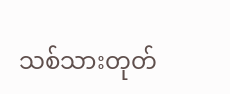သစ်သားတုတ်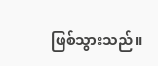ဖြစ်သွားသည်။